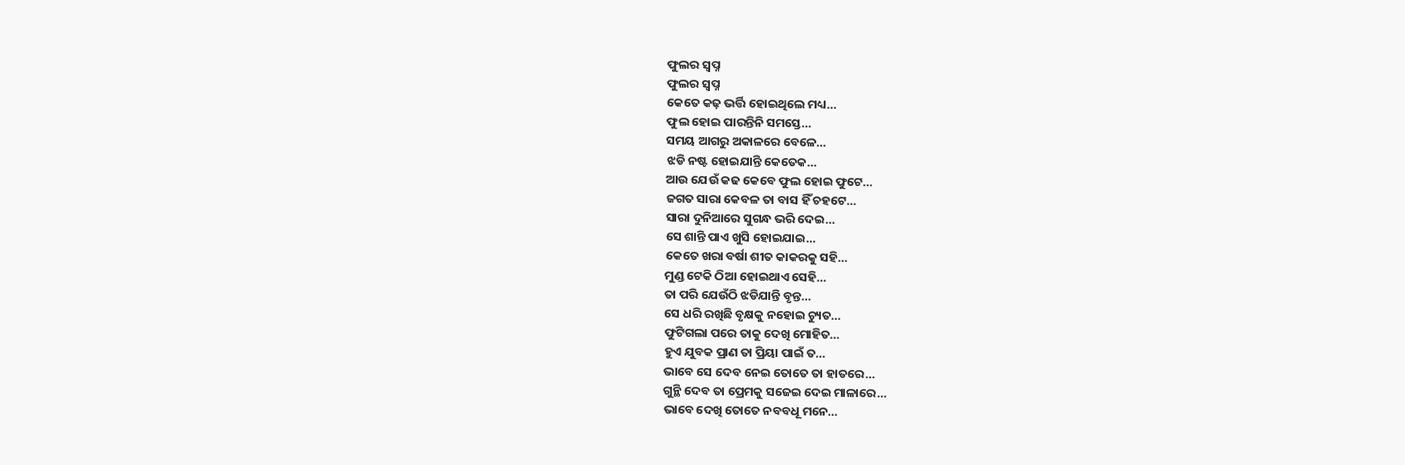ଫୁଲର ସ୍ବପ୍ନ
ଫୁଲର ସ୍ବପ୍ନ
କେତେ କଢ଼ ଭର୍ତ୍ତି ହୋଇଥିଲେ ମଧ୍ୟ…
ଫୁଲ ହୋଇ ପାରନ୍ତିନି ସମସ୍ତେ…
ସମୟ ଆଗରୁ ଅକାଳରେ ବେଳେ…
ଝଡି ନଷ୍ଟ ହୋଇଯାନ୍ତି କେତେକ…
ଆଉ ଯେଉଁ କଢ କେବେ ଫୁଲ ହୋଇ ଫୁଟେ…
ଜଗତ ସାରା କେବଳ ତା ବାସ ହିଁ ଚହଟେ…
ସାରା ଦୁନିଆରେ ସୁଗନ୍ଧ ଭରି ଦେଇ…
ସେ ଶାନ୍ତି ପାଏ ଖୁସି ହୋଇଯାଇ…
କେତେ ଖରା ବର୍ଷା ଶୀତ କାକରକୁ ସହି…
ମୁଣ୍ଡ ଟେକି ଠିଆ ହୋଇଥାଏ ସେହି…
ତା ପରି ଯେଉଁଠି ଝଡିଯାନ୍ତି ବୃନ୍ତ…
ସେ ଧରି ରଖିଛି ବୃକ୍ଷକୁ ନହୋଇ ଚ୍ୟୁତ…
ଫୁଟିଗଲା ପରେ ତାକୁ ଦେଖି ମୋହିତ…
ହୁଏ ଯୁବକ ପ୍ରାଣ ତା ପ୍ରିୟା ପାଇଁ ତ…
ଭାବେ ସେ ଦେବ ନେଇ ତୋତେ ତା ହାତରେ…
ଗୁନ୍ଥି ଦେବ ତା ପ୍ରେମକୁ ସଜେଇ ଦେଇ ମାଳାରେ…
ଭାବେ ଦେଖି ତୋତେ ନବବଧୂ ମନେ…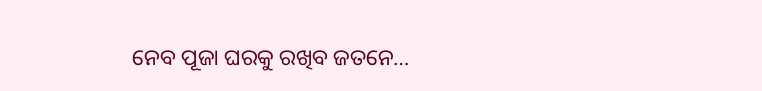ନେବ ପୂଜା ଘରକୁ ରଖିବ ଜତନେ…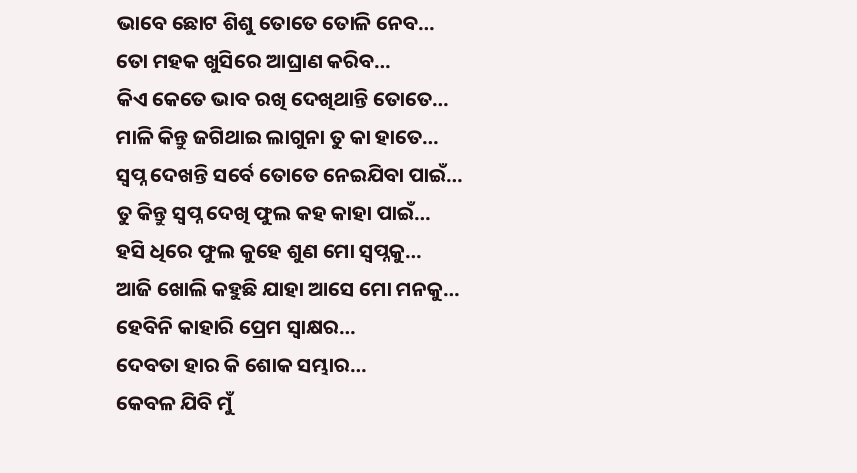ଭାବେ ଛୋଟ ଶିଶୁ ତୋତେ ତୋଳି ନେବ…
ତୋ ମହକ ଖୁସିରେ ଆଘ୍ରାଣ କରିବ…
କିଏ କେତେ ଭାବ ରଖି ଦେଖିଥାନ୍ତି ତୋତେ…
ମାଳି କିନ୍ତୁ ଜଗିଥାଇ ଲାଗୁନା ତୁ କା ହାତେ…
ସ୍ଵପ୍ନ ଦେଖନ୍ତି ସର୍ବେ ତୋତେ ନେଇଯିବା ପାଇଁ…
ତୁ କିନ୍ତୁ ସ୍ବପ୍ନ ଦେଖି ଫୁଲ କହ କାହା ପାଇଁ…
ହସି ଧିରେ ଫୁଲ କୁହେ ଶୁଣ ମୋ ସ୍ବପ୍ନକୁ…
ଆଜି ଖୋଲି କହୁଛି ଯାହା ଆସେ ମୋ ମନକୁ…
ହେବିନି କାହାରି ପ୍ରେମ ସ୍ୱାକ୍ଷର…
ଦେବତା ହାର କି ଶୋକ ସମ୍ଭାର…
କେବଳ ଯିବି ମୁଁ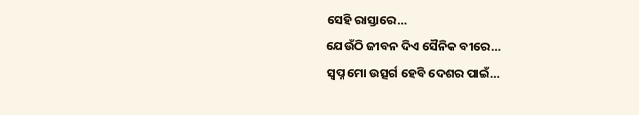ସେହି ରାସ୍ତାରେ…
ଯେଉଁଠି ଜୀବନ ଦିଏ ସୈନିକ ବୀରେ…
ସ୍ଵପ୍ନ ମୋ ଉତ୍ସର୍ଗ ହେବି ଦେଶର ପାଇଁ…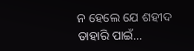ନ ହେଲେ ଯେ ଶହୀଦ ତାହାରି ପାଇଁ…